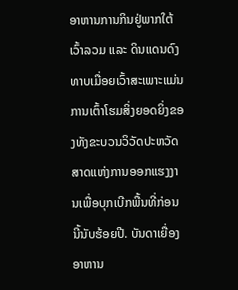ອາຫານການກິນຢູ່ພາກໃຕ້ເວົ້າລວມ ແລະ ດິນແດນດົງທາບເມື່ອຍເວົ້າສະເພາະແມ່ນການເຕົ້າໂຮມສິ່ງຍອດຍິ່ງຂອງທັງຂະບວນວິວັດປະຫວັດສາດແຫ່ງການອອກແຮງງານເພື່ອບຸກເບີກພື້ນທີ່ກ່ອນນີ້ນັບຮ້ອຍປີ. ບັນດາເຍື່ອງອາຫານ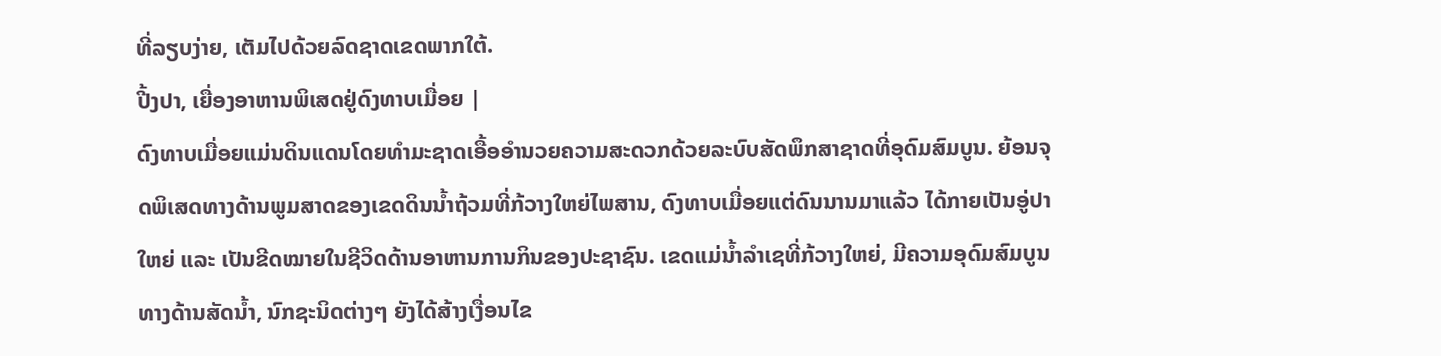ທີ່ລຽບງ່າຍ, ເຕັມໄປດ້ວຍລົດຊາດເຂດພາກໃຕ້.
ປີ້ງປາ, ເຍື່ອງອາຫານພິເສດຢູ່ດົງທາບເມື່ອຍ |
ດົງທາບເມື່ອຍແມ່ນດິນແດນໂດຍທຳມະຊາດເອື້ອອຳນວຍຄວາມສະດວກດ້ວຍລະບົບສັດພຶກສາຊາດທີ່ອຸດົມສົມບູນ. ຍ້ອນຈຸດພິເສດທາງດ້ານພູມສາດຂອງເຂດດິນນ້ຳຖ້ວມທີ່ກ້ວາງໃຫຍ່ໄພສານ, ດົງທາບເມື່ອຍແຕ່ດົນນານມາແລ້ວ ໄດ້ກາຍເປັນອູ່ປາໃຫຍ່ ແລະ ເປັນຂີດໝາຍໃນຊີວິດດ້ານອາຫານການກິນຂອງປະຊາຊົນ. ເຂດແມ່ນ້ຳລຳເຊທີ່ກ້ວາງໃຫຍ່, ມີຄວາມອຸດົມສົມບູນທາງດ້ານສັດນ້ຳ, ນົກຊະນິດຕ່າງໆ ຍັງໄດ້ສ້າງເງື່ອນໄຂ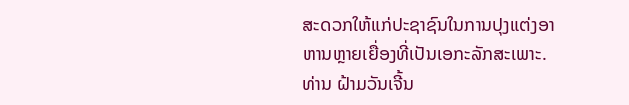ສະດວກໃຫ້ແກ່ປະຊາຊົນໃນການປຸງແຕ່ງອາຫານຫຼາຍເຍື່ອງທີ່ເປັນເອກະລັກສະເພາະ. ທ່ານ ຝ້າມວັນເຈີ້ນ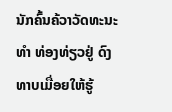ນັກຄົ້ນຄ້ວາວັດທະນະທຳ ທ່ອງທ່ຽວຢູ່ ດົງທາບເມື່ອຍໃຫ້ຮູ້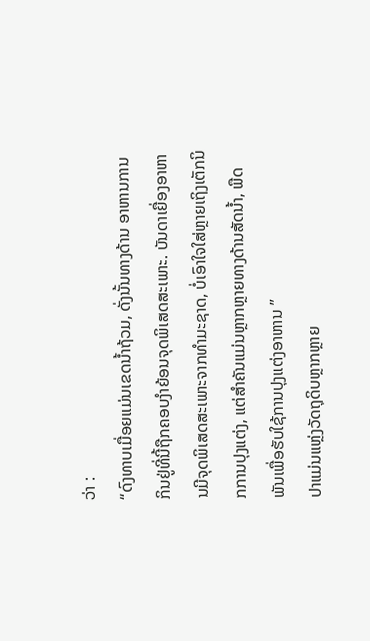ວ່າ :
“ດົງທາບເມື່ອຍແມ່ນເຂດນ້ຳຖ້ວມ, ດັ່ງນັ້ນທາງດ້ານ ອາຫານການກິນຢູ່ທີ່ນີ້ຖືກຄອບງຳຍ້ອນຈຸດພິເສດສະເພາະ. ບັນດາເຍື່ອງອາຫານມີຈຸດພິເສດສະເພາະຈາກທຳມະຊາດ, ບໍ່ເອົາໃຈໃສ່ຫຼາຍເຖິງເຕັກນິກການປຸງແຕ່ງ, ແຕ່ສຳຄັນແມ່ນຫຼາກຫຼາຍທາງດ້ານສັດນ້ຳ, ພືດພັນເພື່ອຮັບໃຊ້ການປຸງແຕ່ງອາຫານ ”
ປາແມ່ນແຫຼ່ງວັດຖຸດິບຫຼາກຫຼາຍ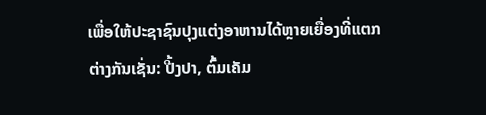ເພື່ອໃຫ້ປະຊາຊົນປຸງແຕ່ງອາຫານໄດ້ຫຼາຍເຍື່ອງທີ່ແຕກຕ່າງກັນເຊັ່ນ: ປີ້ງປາ, ຕົ້ມເຄັມ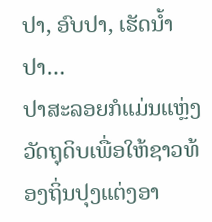ປາ, ອົບປາ, ເຮັດນ້ຳປາ…
ປາສະລອຍກໍແມ່ນແຫຼ່ງວັດຖຸດິບເພື່ອໃຫ້ຊາວທ້ອງຖິ່ນປຸງແຕ່ງອາ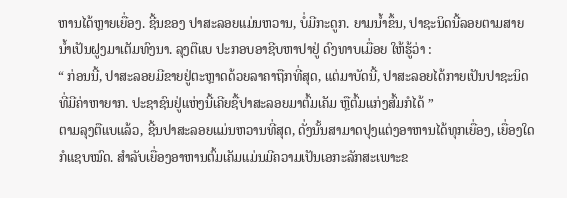ຫານໄດ້ຫຼາຍເຍື່ອງ. ຊີ້ນຂອງ ປາສະລອຍແມ່ນຫວານ, ບໍ່ມີກະດູກ. ຍາມນ້ຳຂຶ້ນ, ປາຊະນິດນີ້ລອຍຕາມສາຍນ້ຳເປັນຝູງມາເຕັມທົງນາ. ລຸງຕືແບ ປະກອບອາຊີບຫາປາຢູ່ ດົງທາບເມື່ອຍ ໃຫ້ຮູ້ວ່າ :
“ ກ່ອນນີ້, ປາສະລອຍມີຂາຍຢູ່ຕະຫຼາດດ້ວຍລາຄາຖືກທີ່ສຸດ, ແຕ່ມາບັດນີ້, ປາສະລອຍໄດ້ກາຍເປັນປາຊະນິດທີ່ມີຄ່າຫາຍາກ. ປະຊາຊົນຢູ່ແຫ່ງນີ້ເຄີຍຊື້ປາສະລອຍມາຕົ້ມເຄັມ ຫຼືຕົ້ມແກ່ງສົ້ມກໍໄດ້ ”
ຕາມລຸງຕືແບແລ້ວ, ຊີ້ນປາສະລອຍແມ່ນຫວານທີ່ສຸດ, ດັ່ງນັ້ນສາມາດປຸງແຕ່ງອາຫານໄດ້ທຸກເຍື່ອງ, ເຍື່ອງໃດກໍແຊບໝົດ. ສຳລັບເຍື່ອງອາຫານຕົ້ມເຄັມແມ່ນມີຄວາມເປັນເອກະລັກສະເພາະຂ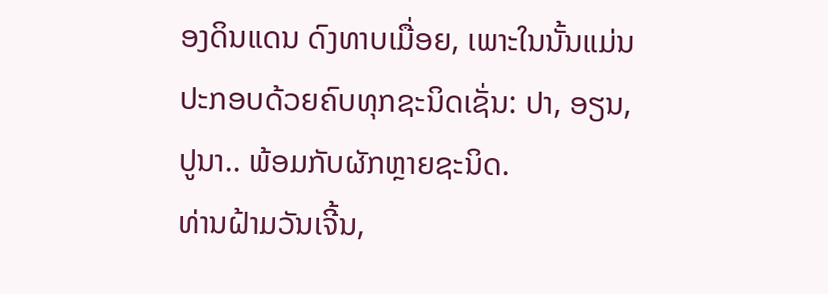ອງດິນແດນ ດົງທາບເມື່ອຍ, ເພາະໃນນັ້ນແມ່ນປະກອບດ້ວຍຄົບທຸກຊະນິດເຊັ່ນ: ປາ, ອຽນ, ປູນາ.. ພ້ອມກັບຜັກຫຼາຍຊະນິດ.
ທ່ານຝ້າມວັນເຈີ້ນ,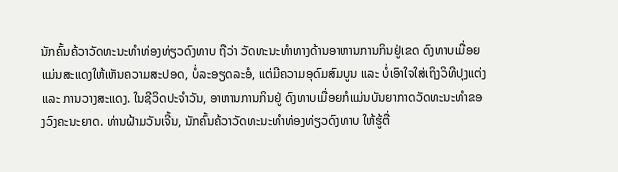ນັກຄົ້ນຄ້ວາວັດທະນະທຳທ່ອງທ່ຽວດົງທາບ ຖືວ່າ ວັດທະນະທຳທາງດ້ານອາຫານການກິນຢູ່ເຂດ ດົງທາບເມື່ອຍແມ່ນສະແດງໃຫ້ເຫັນຄວາມສະປອດ, ບໍ່ລະອຽດລະອໍ, ແຕ່ມີຄວາມອຸດົມສົມບູນ ແລະ ບໍ່ເອົາໃຈໃສ່ເຖິງວິທີປຸງແຕ່ງ ແລະ ການວາງສະແດງ. ໃນຊີວິດປະຈຳວັນ, ອາຫານການກິນຢູ່ ດົງທາບເມື່ອຍກໍແມ່ນບັນຍາກາດວັດທະນະທຳຂອງວົງຄະນະຍາດ. ທ່ານຝ້າມວັນເຈີ້ນ, ນັກຄົ້ນຄ້ວາວັດທະນະທຳທ່ອງທ່ຽວດົງທາບ ໃຫ້ຮູ້ຕື່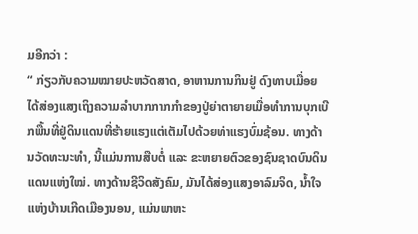ມອີກວ່າ :
“ ກ່ຽວກັບຄວາມໝາຍປະຫວັດສາດ, ອາຫານການກິນຢູ່ ດົງທາບເມື່ອຍໄດ້ສ່ອງແສງເຖິງຄວາມລຳບາກກາກກຳຂອງປູ່ຍ່າຕາຍາຍເມື່ອທຳການບຸກເບີກພື້ນທີ່ຢູ່ດິນແດນທີ່ຮ້າຍແຮງແຕ່ເຕັມໄປດ້ວຍທ່າແຮງບົ່ມຊ້ອນ. ທາງດ້ານວັດທະນະທຳ, ນີ້ແມ່ນການສືບຕໍ່ ແລະ ຂະຫຍາຍຕົວຂອງຊົນຊາດບົນດິນແດນແຫ່ງໃໝ່. ທາງດ້ານຊີວິດສັງຄົມ, ມັນໄດ້ສ່ອງແສງອາລົມຈິດ, ນ້ຳໃຈແຫ່ງບ້ານເກີດເມືອງນອນ, ແມ່ນພາຫະ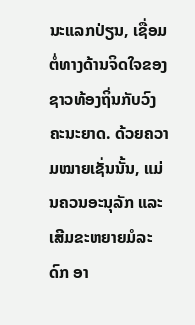ນະແລກປ່ຽນ, ເຊື່ອມຕໍ່ທາງດ້ານຈິດໃຈຂອງຊາວທ້ອງຖິ່ນກັບວົງຄະນະຍາດ. ດ້ວຍຄວາມໝາຍເຊັ່ນນັ້ນ, ແມ່ນຄວນອະນຸລັກ ແລະ ເສີມຂະຫຍາຍມໍລະດົກ ອາ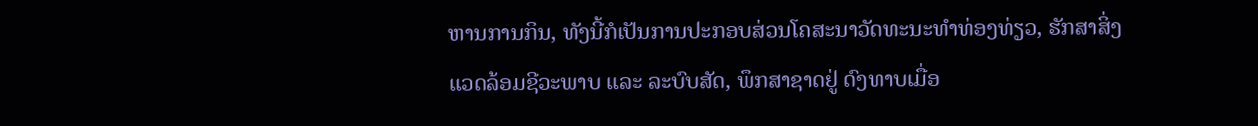ຫານການກິນ, ທັງນີ້ກໍເປັນການປະກອບສ່ວນໂຄສະນາວັດທະນະທຳທ່ອງທ່ຽວ, ຮັກສາສິ່ງແວດລ້ອມຊີວະພາບ ແລະ ລະບົບສັດ, ພຶກສາຊາດຢູ່ ດົງທາບເມື່ອ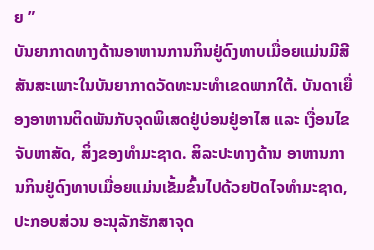ຍ ”
ບັນຍາກາດທາງດ້ານອາຫານການກິນຢູ່ດົງທາບເມື່ອຍແມ່ນມີສີສັນສະເພາະໃນບັນຍາກາດວັດທະນະທຳເຂດພາກໃຕ້. ບັນດາເຍື່ອງອາຫານຕິດພັນກັບຈຸດພິເສດຢູ່ບ່ອນຢູ່ອາໄສ ແລະ ເງື່ອນໄຂຈັບຫາສັດ, ສິ່ງຂອງທຳມະຊາດ. ສິລະປະທາງດ້ານ ອາຫານການກິນຢູ່ດົງທາບເມື່ອຍແມ່ນເຂັ້ມຂົ້ນໄປດ້ວຍປັດໄຈທຳມະຊາດ, ປະກອບສ່ວນ ອະນຸລັກຮັກສາຈຸດ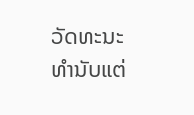ວັດທະນະທຳນັບແຕ່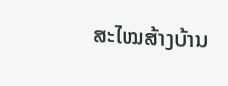ສະໄໝສ້າງບ້ານ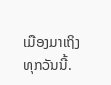ເມືອງມາເຖິງທຸກວັນນີ້.